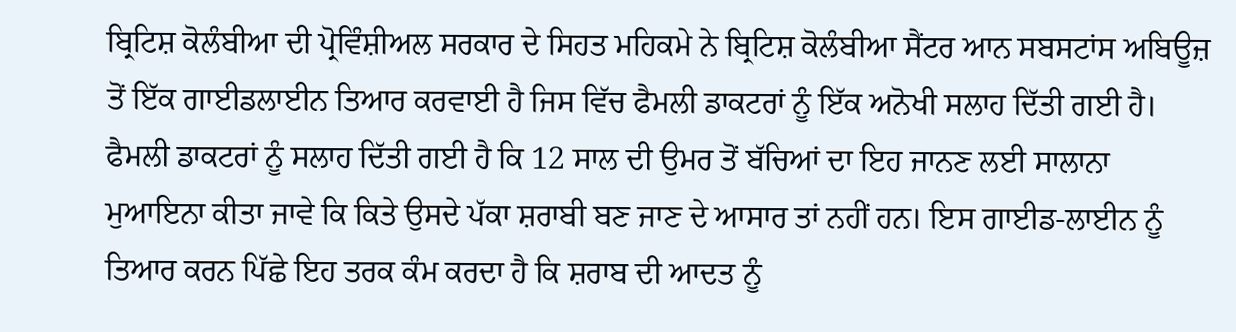ਬ੍ਰਿਟਿਸ਼ ਕੋਲੰਬੀਆ ਦੀ ਪ੍ਰੋਵਿੰਸ਼ੀਅਲ ਸਰਕਾਰ ਦੇ ਸਿਹਤ ਮਹਿਕਮੇ ਨੇ ਬ੍ਰਿਟਿਸ਼ ਕੋਲੰਬੀਆ ਸੈਂਟਰ ਆਨ ਸਬਸਟਾਂਸ ਅਬਿਊਜ਼ ਤੋਂ ਇੱਕ ਗਾਈਡਲਾਈਨ ਤਿਆਰ ਕਰਵਾਈ ਹੈ ਜਿਸ ਵਿੱਚ ਫੈਮਲੀ ਡਾਕਟਰਾਂ ਨੂੰ ਇੱਕ ਅਨੋਖੀ ਸਲਾਹ ਦਿੱਤੀ ਗਈ ਹੈ। ਫੈਮਲੀ ਡਾਕਟਰਾਂ ਨੂੰ ਸਲਾਹ ਦਿੱਤੀ ਗਈ ਹੈ ਕਿ 12 ਸਾਲ ਦੀ ਉਮਰ ਤੋਂ ਬੱਚਿਆਂ ਦਾ ਇਹ ਜਾਨਣ ਲਈ ਸਾਲਾਨਾ ਮੁਆਇਨਾ ਕੀਤਾ ਜਾਵੇ ਕਿ ਕਿਤੇ ਉਸਦੇ ਪੱਕਾ ਸ਼ਰਾਬੀ ਬਣ ਜਾਣ ਦੇ ਆਸਾਰ ਤਾਂ ਨਹੀਂ ਹਨ। ਇਸ ਗਾਈਡ-ਲਾਈਨ ਨੂੰ ਤਿਆਰ ਕਰਨ ਪਿੱਛੇ ਇਹ ਤਰਕ ਕੰਮ ਕਰਦਾ ਹੈ ਕਿ ਸ਼ਰਾਬ ਦੀ ਆਦਤ ਨੂੰ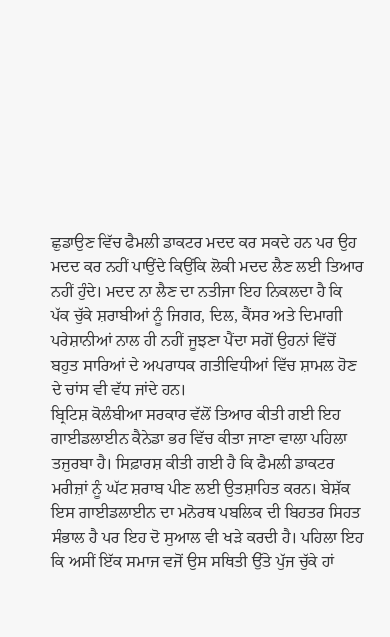ਛੁਡਾਉਣ ਵਿੱਚ ਫੈਮਲੀ ਡਾਕਟਰ ਮਦਦ ਕਰ ਸਕਦੇ ਹਨ ਪਰ ਉਹ ਮਦਦ ਕਰ ਨਹੀਂ ਪਾਉਂਦੇ ਕਿਉਂਕਿ ਲੋਕੀ ਮਦਦ ਲੈਣ ਲਈ ਤਿਆਰ ਨਹੀਂ ਹੁੰਦੇ। ਮਦਦ ਨਾ ਲੈਣ ਦਾ ਨਤੀਜਾ ਇਹ ਨਿਕਲਦਾ ਹੈ ਕਿ ਪੱਕ ਚੁੱਕੇ ਸ਼ਰਾਬੀਆਂ ਨੂੰ ਜਿਗਰ, ਦਿਲ, ਕੈਂਸਰ ਅਤੇ ਦਿਮਾਗੀ ਪਰੇਸ਼ਾਨੀਆਂ ਨਾਲ ਹੀ ਨਹੀਂ ਜੂਝਣਾ ਪੈਂਦਾ ਸਗੋਂ ਉਹਨਾਂ ਵਿੱਚੋਂ ਬਹੁਤ ਸਾਰਿਆਂ ਦੇ ਅਪਰਾਧਕ ਗਤੀਵਿਧੀਆਂ ਵਿੱਚ ਸ਼ਾਮਲ ਹੋਣ ਦੇ ਚਾਂਸ ਵੀ ਵੱਧ ਜਾਂਦੇ ਹਨ।
ਬ੍ਰਿਟਿਸ਼ ਕੋਲੰਬੀਆ ਸਰਕਾਰ ਵੱਲੋਂ ਤਿਆਰ ਕੀਤੀ ਗਈ ਇਹ ਗਾਈਡਲਾਈਨ ਕੈਨੇਡਾ ਭਰ ਵਿੱਚ ਕੀਤਾ ਜਾਣਾ ਵਾਲਾ ਪਹਿਲਾ ਤਜੁਰਬਾ ਹੈ। ਸਿਫ਼ਾਰਸ਼ ਕੀਤੀ ਗਈ ਹੈ ਕਿ ਫੈਮਲੀ ਡਾਕਟਰ ਮਰੀਜ਼ਾਂ ਨੂੰ ਘੱਟ ਸ਼ਰਾਬ ਪੀਣ ਲਈ ਉਤਸ਼ਾਹਿਤ ਕਰਨ। ਬੇਸ਼ੱਕ ਇਸ ਗਾਈਡਲਾਈਨ ਦਾ ਮਨੋਰਥ ਪਬਲਿਕ ਦੀ ਬਿਹਤਰ ਸਿਹਤ ਸੰਭਾਲ ਹੈ ਪਰ ਇਹ ਦੋ ਸੁਆਲ ਵੀ ਖੜੇ ਕਰਦੀ ਹੈ। ਪਹਿਲਾ ਇਹ ਕਿ ਅਸੀਂ ਇੱਕ ਸਮਾਜ ਵਜੋਂ ਉਸ ਸਥਿਤੀ ਉੱਤੇ ਪੁੱਜ ਚੁੱਕੇ ਹਾਂ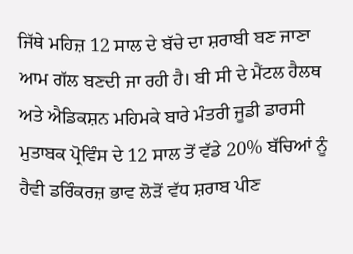ਜਿੱਥੇ ਮਹਿਜ਼ 12 ਸਾਲ ਦੇ ਬੱਚੇ ਦਾ ਸ਼ਰਾਬੀ ਬਣ ਜਾਣਾ ਆਮ ਗੱਲ ਬਣਦੀ ਜਾ ਰਹੀ ਹੈ। ਬੀ ਸੀ ਦੇ ਮੈਂਟਲ ਹੈਲਥ ਅਤੇ ਐਡਿਕਸ਼ਨ ਮਹਿਮਕੇ ਬਾਰੇ ਮੰਤਰੀ ਜੂਡੀ ਡਾਰਸੀ ਮੁਤਾਬਕ ਪ੍ਰੋਵਿੰਸ ਦੇ 12 ਸਾਲ ਤੋਂ ਵੱਡੇ 20% ਬੱਚਿਆਂ ਨੂੰ ਹੈਵੀ ਡਰਿੰਕਰਜ਼ ਭਾਵ ਲੋੜੋਂ ਵੱਧ ਸ਼ਰਾਬ ਪੀਣ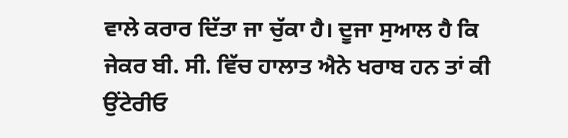ਵਾਲੇ ਕਰਾਰ ਦਿੱਤਾ ਜਾ ਚੁੱਕਾ ਹੈ। ਦੂਜਾ ਸੁਆਲ ਹੈ ਕਿ ਜੇਕਰ ਬੀ. ਸੀ. ਵਿੱਚ ਹਾਲਾਤ ਐਨੇ ਖਰਾਬ ਹਨ ਤਾਂ ਕੀ ਉਂਟੇਰੀਓ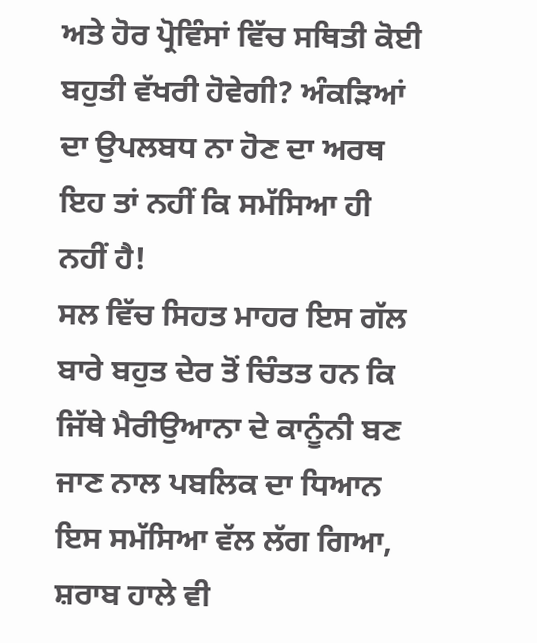ਅਤੇ ਹੋਰ ਪ੍ਰੋਵਿੰਸਾਂ ਵਿੱਚ ਸਥਿਤੀ ਕੋਈ ਬਹੁਤੀ ਵੱਖਰੀ ਹੋਵੇਗੀ? ਅੰਕੜਿਆਂ ਦਾ ਉਪਲਬਧ ਨਾ ਹੋਣ ਦਾ ਅਰਥ ਇਹ ਤਾਂ ਨਹੀਂ ਕਿ ਸਮੱਸਿਆ ਹੀ ਨਹੀਂ ਹੈ!
ਸਲ ਵਿੱਚ ਸਿਹਤ ਮਾਹਰ ਇਸ ਗੱਲ ਬਾਰੇ ਬਹੁਤ ਦੇਰ ਤੋਂ ਚਿੰਤਤ ਹਨ ਕਿ ਜਿੱਥੇ ਮੈਰੀਉਆਨਾ ਦੇ ਕਾਨੂੰਨੀ ਬਣ ਜਾਣ ਨਾਲ ਪਬਲਿਕ ਦਾ ਧਿਆਨ ਇਸ ਸਮੱਸਿਆ ਵੱਲ ਲੱਗ ਗਿਆ, ਸ਼ਰਾਬ ਹਾਲੇ ਵੀ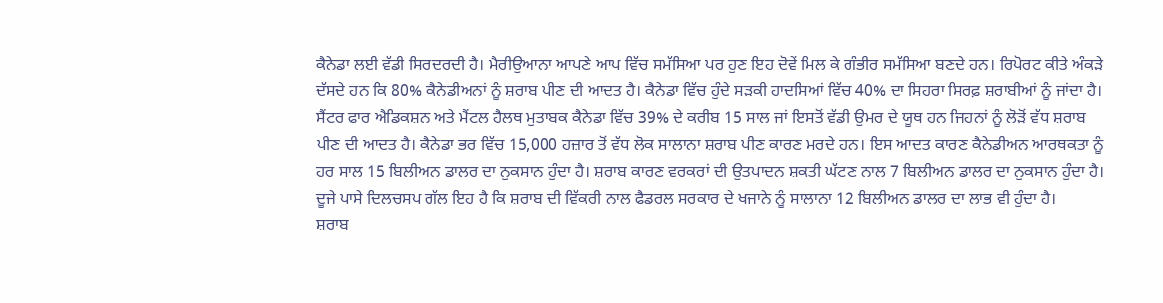ਕੈਨੇਡਾ ਲਈ ਵੱਡੀ ਸਿਰਦਰਦੀ ਹੈ। ਮੈਰੀਉਆਨਾ ਆਪਣੇ ਆਪ ਵਿੱਚ ਸਮੱਸਿਆ ਪਰ ਹੁਣ ਇਹ ਦੋਵੇਂ ਮਿਲ ਕੇ ਗੰਭੀਰ ਸਮੱਸਿਆ ਬਣਦੇ ਹਨ। ਰਿਪੋਰਟ ਕੀਤੇ ਅੰਕੜੇ ਦੱਸਦੇ ਹਨ ਕਿ 80% ਕੈਨੇਡੀਅਨਾਂ ਨੂੰ ਸ਼ਰਾਬ ਪੀਣ ਦੀ ਆਦਤ ਹੈ। ਕੈਨੇਡਾ ਵਿੱਚ ਹੁੰਦੇ ਸੜਕੀ ਹਾਦਸਿਆਂ ਵਿੱਚ 40% ਦਾ ਸਿਹਰਾ ਸਿਰਫ਼ ਸ਼ਰਾਬੀਆਂ ਨੂੰ ਜਾਂਦਾ ਹੈ। ਸੈਂਟਰ ਫਾਰ ਐਡਿਕਸ਼ਨ ਅਤੇ ਮੈਂਟਲ ਹੈਲਥ ਮੁਤਾਬਕ ਕੈਨੇਡਾ ਵਿੱਚ 39% ਦੇ ਕਰੀਬ 15 ਸਾਲ ਜਾਂ ਇਸਤੋਂ ਵੱਡੀ ਉਮਰ ਦੇ ਯੂਥ ਹਨ ਜਿਹਨਾਂ ਨੂੰ ਲੋੜੋਂ ਵੱਧ ਸ਼ਰਾਬ ਪੀਣ ਦੀ ਆਦਤ ਹੈ। ਕੈਨੇਡਾ ਭਰ ਵਿੱਚ 15,000 ਹਜ਼ਾਰ ਤੋਂ ਵੱਧ ਲੋਕ ਸਾਲਾਨਾ ਸ਼ਰਾਬ ਪੀਣ ਕਾਰਣ ਮਰਦੇ ਹਨ। ਇਸ ਆਦਤ ਕਾਰਣ ਕੈਨੇਡੀਅਨ ਆਰਥਕਤਾ ਨੂੰ ਹਰ ਸਾਲ 15 ਬਿਲੀਅਨ ਡਾਲਰ ਦਾ ਨੁਕਸਾਨ ਹੁੰਦਾ ਹੈ। ਸ਼ਰਾਬ ਕਾਰਣ ਵਰਕਰਾਂ ਦੀ ਉਤਪਾਦਨ ਸ਼ਕਤੀ ਘੱਟਣ ਨਾਲ 7 ਬਿਲੀਅਨ ਡਾਲਰ ਦਾ ਨੁਕਸਾਨ ਹੁੰਦਾ ਹੈ। ਦੂਜੇ ਪਾਸੇ ਦਿਲਚਸਪ ਗੱਲ ਇਹ ਹੈ ਕਿ ਸ਼ਰਾਬ ਦੀ ਵਿੱਕਰੀ ਨਾਲ ਫੈਡਰਲ ਸਰਕਾਰ ਦੇ ਖਜਾਨੇ ਨੂੰ ਸਾਲਾਨਾ 12 ਬਿਲੀਅਨ ਡਾਲਰ ਦਾ ਲਾਭ ਵੀ ਹੁੰਦਾ ਹੈ।
ਸ਼ਰਾਬ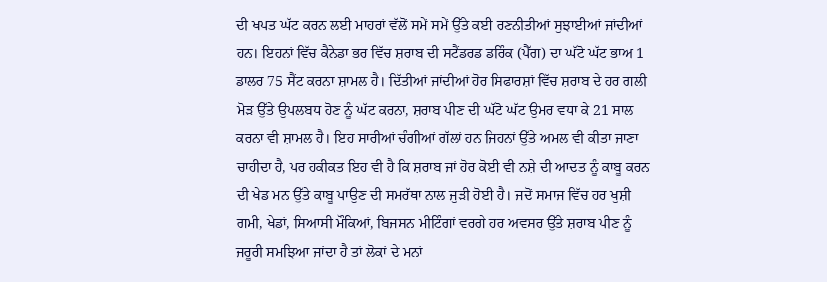ਦੀ ਖਪਤ ਘੱਟ ਕਰਨ ਲਈ ਮਾਹਰਾਂ ਵੱਲੋਂ ਸਮੇਂ ਸਮੇਂ ਉੱਤੇ ਕਈ ਰਣਨੀਤੀਆਂ ਸੁਝਾਈਆਂ ਜਾਂਦੀਆਂ ਹਨ। ਇਹਨਾਂ ਵਿੱਚ ਕੈਨੇਡਾ ਭਰ ਵਿੱਚ ਸ਼ਰਾਬ ਦੀ ਸਟੈਂਡਰਡ ਡਰਿੰਕ (ਪੈੱਗ) ਦਾ ਘੱਟੋ ਘੱਟ ਭਾਅ 1 ਡਾਲਰ 75 ਸੈਂਟ ਕਰਨਾ ਸ਼ਾਮਲ ਹੈ। ਦਿੱਤੀਆਂ ਜਾਂਦੀਆਂ ਹੋਰ ਸਿਫਾਰਸ਼ਾਂ ਵਿੱਚ ਸ਼ਰਾਬ ਦੇ ਹਰ ਗਲੀ ਮੋੜ ਉੱਤੇ ਉਪਲਬਧ ਹੋਣ ਨੂੰ ਘੱਟ ਕਰਨਾ, ਸ਼ਰਾਬ ਪੀਣ ਦੀ ਘੱਟੋ ਘੱਟ ਉਮਰ ਵਧਾ ਕੇ 21 ਸਾਲ ਕਰਨਾ ਵੀ ਸ਼ਾਮਲ ਹੈ। ਇਹ ਸਾਰੀਆਂ ਚੰਗੀਆਂ ਗੱਲਾਂ ਹਨ ਜਿਹਨਾਂ ਉੱਤੇ ਅਮਲ ਵੀ ਕੀਤਾ ਜਾਣਾ ਚਾਹੀਦਾ ਹੈ, ਪਰ ਹਕੀਕਤ ਇਹ ਵੀ ਹੈ ਕਿ ਸ਼ਰਾਬ ਜਾਂ ਹੋਰ ਕੋਈ ਵੀ ਨਸ਼ੇ ਦੀ ਆਦਤ ਨੂੰ ਕਾਬੂ ਕਰਨ ਦੀ ਖੇਡ ਮਨ ਉੱਤੇ ਕਾਬੂ ਪਾਉਣ ਦੀ ਸਮਰੱਥਾ ਨਾਲ ਜੁੜੀ ਹੋਈ ਹੈ। ਜਦੋਂ ਸਮਾਜ ਵਿੱਚ ਹਰ ਖੁਸ਼ੀ ਗਮੀ, ਖੇਡਾਂ, ਸਿਆਸੀ ਮੌਕਿਆਂ, ਬਿਜਸਨ ਮੀਟਿੰਗਾਂ ਵਰਗੇ ਹਰ ਅਵਸਰ ਉੱਤੇ ਸ਼ਰਾਬ ਪੀਣ ਨੂੰ ਜਰੂਰੀ ਸਮਝਿਆ ਜਾਂਦਾ ਹੈ ਤਾਂ ਲੋਕਾਂ ਦੇ ਮਨਾਂ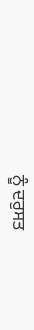ਨੂੰ ਦਰੁਸਤ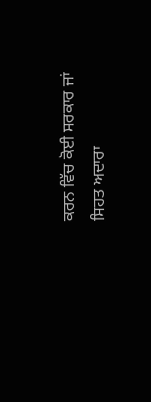ਕਰਨ ਵਿੱਚ ਕੋਈ ਸਰਕਾਰ ਜਾਂ ਸਿਹਤ ਅਦਾਰਾ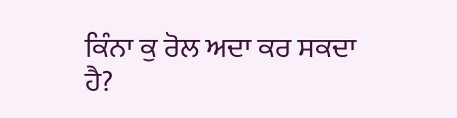ਕਿੰਨਾ ਕੁ ਰੋਲ ਅਦਾ ਕਰ ਸਕਦਾ ਹੈ?